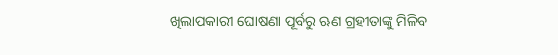ଖିଲାପକାରୀ ଘୋଷଣା ପୂର୍ବରୁ ଋଣ ଗ୍ରହୀତାଙ୍କୁ ମିଳିବ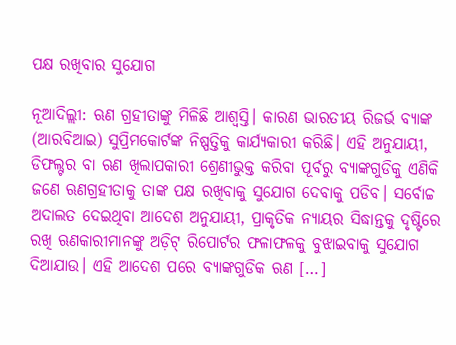ପକ୍ଷ ରଖିବାର ସୁଯୋଗ

ନୂଆଦିଲ୍ଲୀ: ଋଣ ଗ୍ରହୀତାଙ୍କୁ ମିଳିଛି ଆଶ୍ବସ୍ତି। କାରଣ ଭାରତୀୟ ରିଜର୍ଭ ବ୍ୟାଙ୍କ (ଆରବିଆଇ) ସୁପ୍ରିମକୋର୍ଟଙ୍କ ନିଷ୍ପତ୍ତିକୁ କାର୍ଯ୍ୟକାରୀ କରିଛି। ଏହି ଅନୁଯାୟୀ, ଡିଫଲ୍ଟର ବା ଋଣ ଖିଲାପକାରୀ ଶ୍ରେଣୀଭୁକ୍ତ କରିବା ପୂର୍ବରୁ ବ୍ୟାଙ୍କଗୁଡିକୁ ଏଣିକି ଜଣେ ଋଣଗ୍ରହୀତାକୁ ତାଙ୍କ ପକ୍ଷ ରଖିବାକୁ ସୁଯୋଗ ଦେବାକୁ ପଡିବ। ସର୍ବୋଚ୍ଚ ଅଦାଲତ ଦେଇଥିବା ଆଦେଶ ଅନୁଯାୟୀ, ପ୍ରାକୃତିକ ନ୍ୟାୟର ସିଦ୍ଧାନ୍ତକୁ ଦୃଷ୍ଟିରେ ରଖି ଋଣକାରୀମାନଙ୍କୁ ଅଡ଼ିଟ୍ ରିପୋର୍ଟର ଫଳାଫଳକୁ ବୁଝାଇବାକୁ ସୁଯୋଗ ଦିଆଯାଉ। ଏହି ଆଦେଶ ପରେ ବ୍ୟାଙ୍କଗୁଡିକ ଋଣ […]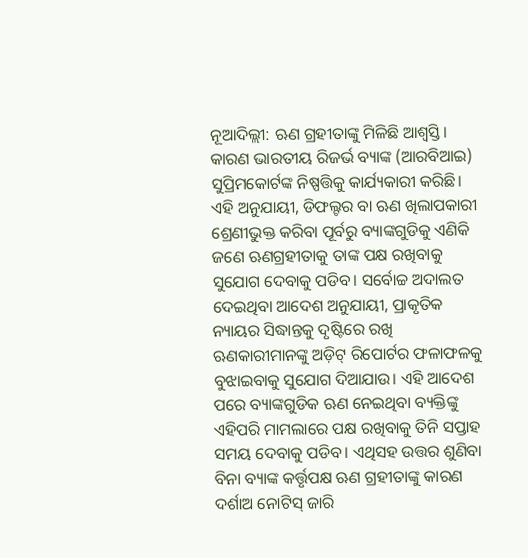ନୂଆଦିଲ୍ଲୀ: ଋଣ ଗ୍ରହୀତାଙ୍କୁ ମିଳିଛି ଆଶ୍ବସ୍ତି। କାରଣ ଭାରତୀୟ ରିଜର୍ଭ ବ୍ୟାଙ୍କ (ଆରବିଆଇ) ସୁପ୍ରିମକୋର୍ଟଙ୍କ ନିଷ୍ପତ୍ତିକୁ କାର୍ଯ୍ୟକାରୀ କରିଛି। ଏହି ଅନୁଯାୟୀ, ଡିଫଲ୍ଟର ବା ଋଣ ଖିଲାପକାରୀ ଶ୍ରେଣୀଭୁକ୍ତ କରିବା ପୂର୍ବରୁ ବ୍ୟାଙ୍କଗୁଡିକୁ ଏଣିକି ଜଣେ ଋଣଗ୍ରହୀତାକୁ ତାଙ୍କ ପକ୍ଷ ରଖିବାକୁ ସୁଯୋଗ ଦେବାକୁ ପଡିବ। ସର୍ବୋଚ୍ଚ ଅଦାଲତ ଦେଇଥିବା ଆଦେଶ ଅନୁଯାୟୀ, ପ୍ରାକୃତିକ ନ୍ୟାୟର ସିଦ୍ଧାନ୍ତକୁ ଦୃଷ୍ଟିରେ ରଖି ଋଣକାରୀମାନଙ୍କୁ ଅଡ଼ିଟ୍ ରିପୋର୍ଟର ଫଳାଫଳକୁ ବୁଝାଇବାକୁ ସୁଯୋଗ ଦିଆଯାଉ। ଏହି ଆଦେଶ ପରେ ବ୍ୟାଙ୍କଗୁଡିକ ଋଣ ନେଇଥିବା ବ୍ୟକ୍ତିଙ୍କୁ ଏହିପରି ମାମଲାରେ ପକ୍ଷ ରଖିବାକୁ ତିନି ସପ୍ତାହ ସମୟ ଦେବାକୁ ପଡିବ। ଏଥିସହ ଉତ୍ତର ଶୁଣିବା ବିନା ବ୍ୟାଙ୍କ କର୍ତ୍ତୃପକ୍ଷ ଋଣ ଗ୍ରହୀତାଙ୍କୁ କାରଣ ଦର୍ଶାଅ ନୋଟିସ୍ ଜାରି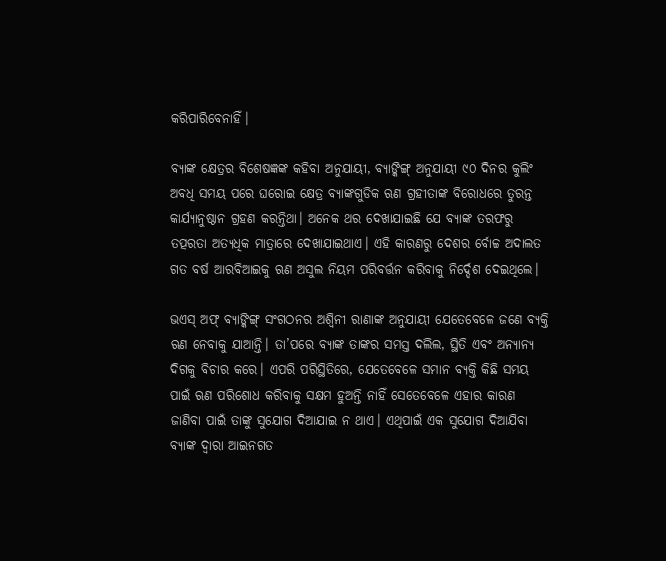କରିପାରିବେନାହିଁ।

ବ୍ୟାଙ୍କ କ୍ଷେତ୍ରର ବିଶେଷଜ୍ଞଙ୍କ କହିବା ଅନୁଯାୟୀ, ବ୍ୟାଙ୍କିଙ୍ଗ୍‌ ଅନୁଯାୟୀ ୯୦ ଦିନର କୁଲିଂ ଅବଧି ସମୟ ପରେ ଘରୋଇ କ୍ଷେତ୍ର ବ୍ୟାଙ୍କଗୁଡିକ ଋଣ ଗ୍ରହୀତାଙ୍କ ବିରୋଧରେ ତୁରନ୍ତ କାର୍ଯ୍ୟାନୁଷ୍ଠାନ ଗ୍ରହଣ କରନ୍ତିଥା। ଅନେକ ଥର ଦେଖାଯାଇଛି ଯେ ବ୍ୟାଙ୍କ ତରଫରୁ ତତ୍ପରତା ଅତ୍ୟଧିକ ମାତ୍ରାରେ ଦେଖାଯାଇଥାଏ। ଏହି କାରଣରୁ ଦେଶର ର୍ବୋଚ୍ଚ ଅଦାଲତ ଗତ ବର୍ଷ ଆରବିଆଇକୁ ଋଣ ଅସୁଲ ନିୟମ ପରିବର୍ତ୍ତନ କରିବାକୁ ନିର୍ଦ୍ଦେଶ ଦେଇଥିଲେ।

ଭଏସ୍ ଅଫ୍ ବ୍ୟାଙ୍କିଙ୍ଗ୍ ସଂଗଠନର ଅଶ୍ୱିନୀ ରାଣାଙ୍କ ଅନୁଯାୟୀ ଯେତେବେଳେ ଜଣେ ବ୍ୟକ୍ତି ଋଣ ନେବାକୁ ଯାଆନ୍ତି। ତା’ପରେ ବ୍ୟାଙ୍କ ତାଙ୍କର ସମସ୍ତ ଦଲିଲ, ସ୍ଥିତି ଏବଂ ଅନ୍ୟାନ୍ୟ ଦିଗକୁ ବିଚାର କରେ। ଏପରି ପରିସ୍ଥିତିରେ, ଯେତେବେଳେ ସମାନ ବ୍ୟକ୍ତି କିଛି ସମୟ ପାଇଁ ଋଣ ପରିଶୋଧ କରିବାକୁ ସକ୍ଷମ ହୁଅନ୍ତି ନାହିଁ ସେତେବେଳେ ଏହାର କାରଣ ଜାଣିବା ପାଇଁ ତାଙ୍କୁ ସୁଯୋଗ ଦିଆଯାଇ ନ ଥାଏ। ଏଥିପାଇଁ ଏକ ସୁଯୋଗ ଦିଆଯିବା ବ୍ୟାଙ୍କ ଦ୍ବାରା ଆଇନଗତ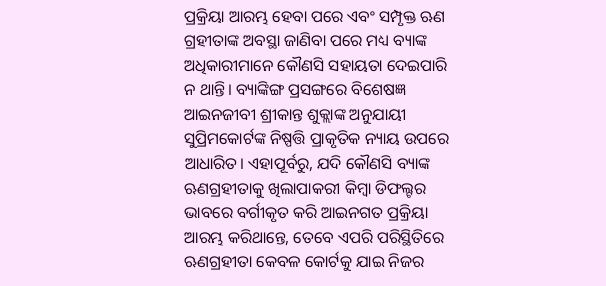ପ୍ରକ୍ରିୟା ଆରମ୍ଭ ହେବା ପରେ ଏବଂ ସମ୍ପୃକ୍ତ ଋଣ ଗ୍ରହୀତାଙ୍କ ଅବସ୍ଥା ଜାଣିବା ପରେ ମଧ୍ୟ ବ୍ୟାଙ୍କ ଅଧିକାରୀମାନେ କୌଣସି ସହାୟତା ଦେଇପାରି ନ ଥାନ୍ତି। ବ୍ୟାଙ୍କିଙ୍ଗ ପ୍ରସଙ୍ଗରେ ବିଶେଷଜ୍ଞ ଆଇନଜୀବୀ ଶ୍ରୀକାନ୍ତ ଶୁକ୍ଲାଙ୍କ ଅନୁଯାୟୀ ସୁପ୍ରିମକୋର୍ଟଙ୍କ ନିଷ୍ପତ୍ତି ପ୍ରାକୃତିକ ନ୍ୟାୟ ଉପରେ ଆଧାରିତ। ଏହାପୂର୍ବରୁ, ଯଦି କୌଣସି ବ୍ୟାଙ୍କ ଋଣଗ୍ରହୀତାକୁ ଖିଲାପାକରୀ କିମ୍ବା ଡିଫଲ୍ଟର ଭାବରେ ବର୍ଗୀକୃତ କରି ଆଇନଗତ ପ୍ରକ୍ରିୟା ଆରମ୍ଭ କରିଥାନ୍ତେ, ତେବେ ଏପରି ପରିସ୍ଥିତିରେ ଋଣଗ୍ରହୀତା କେବଳ କୋର୍ଟକୁ ଯାଇ ନିଜର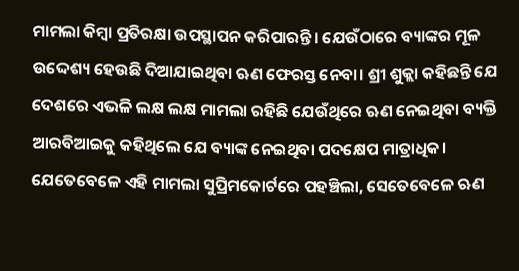ମାମଲା କିମ୍ବା ପ୍ରତିରକ୍ଷା ଉପସ୍ଥାପନ କରିପାରନ୍ତି। ଯେଉଁଠାରେ ବ୍ୟାଙ୍କର ମୂଳ ଉଦ୍ଦେଶ୍ୟ ହେଉଛି ଦିଆଯାଇଥିବା ଋଣ ଫେରସ୍ତ ନେବା। ଶ୍ରୀ ଶୁକ୍ଲା କହିଛନ୍ତି ଯେ ଦେଶରେ ଏଭଳି ଲକ୍ଷ ଲକ୍ଷ ମାମଲା ରହିଛି ଯେଉଁଥିରେ ଋଣ ନେଇଥିବା ବ୍ୟକ୍ତି ଆରବିଆଇକୁ କହିଥିଲେ ଯେ ବ୍ୟାଙ୍କ ନେଇଥିବା ପଦକ୍ଷେପ ମାତ୍ରାଧିକ। ଯେତେବେଳେ ଏହି ମାମଲା ସୁପ୍ରିମକୋର୍ଟରେ ପହଞ୍ଚିଲା, ସେତେବେଳେ ଋଣ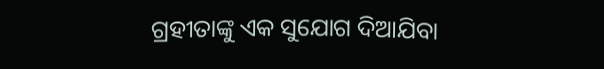ଗ୍ରହୀତାଙ୍କୁ ଏକ ସୁଯୋଗ ଦିଆଯିବା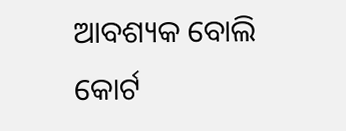ଆବଶ୍ୟକ ବୋଲି କୋର୍ଟ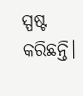ସ୍ପଷ୍ଟ କରିଛନ୍ତି।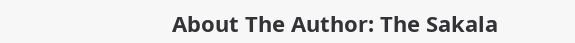About The Author: The Sakala